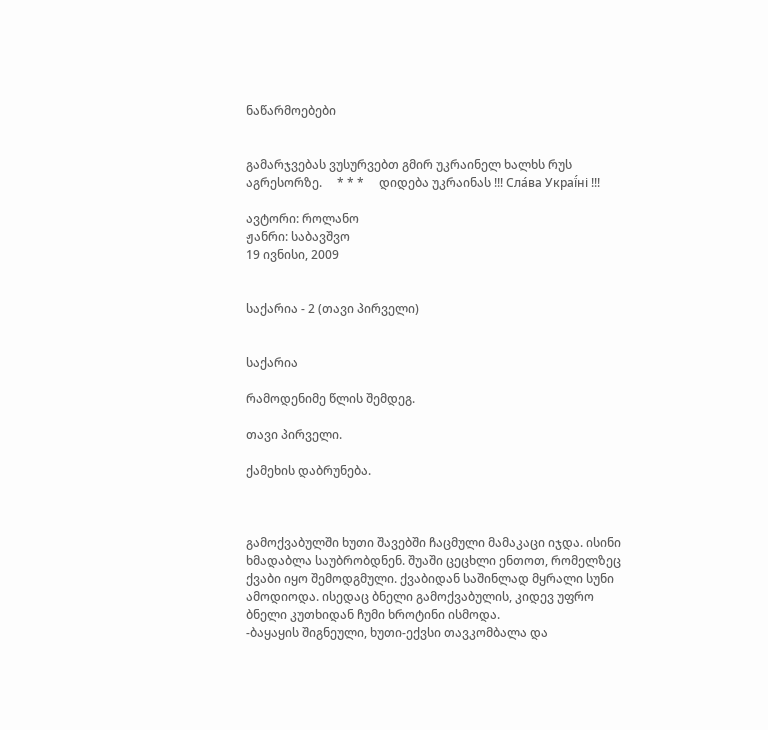ნაწარმოებები


გამარჯვებას ვუსურვებთ გმირ უკრაინელ ხალხს რუს აგრესორზე.     * * *     დიდება უკრაინას !!! Сла́ва Украї́ні !!!

ავტორი: როლანო
ჟანრი: საბავშვო
19 ივნისი, 2009


საქარია - 2 (თავი პირველი)


საქარია

რამოდენიმე წლის შემდეგ.

თავი პირველი.

ქამეხის დაბრუნება.



გამოქვაბულში ხუთი შავებში ჩაცმული მამაკაცი იჯდა. ისინი ხმადაბლა საუბრობდნენ. შუაში ცეცხლი ენთოთ, რომელზეც ქვაბი იყო შემოდგმული. ქვაბიდან საშინლად მყრალი სუნი ამოდიოდა. ისედაც ბნელი გამოქვაბულის, კიდევ უფრო ბნელი კუთხიდან ჩუმი ხროტინი ისმოდა.
-ბაყაყის შიგნეული, ხუთი-ექვსი თავკომბალა და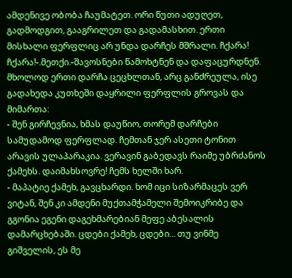ამდენივე ობობა ჩაუმატეთ. ორი წუთი ადუღეთ, გადმოდგით, გააგრილეთ და გადამასხით. ერთი მისხალი ფერფლიც არ უნდა დარჩეს მშრალი. ჩქარა! ჩქარა!-.მეთქი.-შავოსნები წამოხტნენ და დაფაცურდნენ. მხოლოდ ერთი დარჩა ცეცხლთან, არც განძრეულა, ისე გადახედა კუთხეში დაყრილი ფერფლის გროვას და მიმართა:
- შენ გირჩევნია, ხმას დაუწიო, თორემ დარჩები სამუდამოდ ფერფლად. ჩემთან ჯერ ასეთი ტონით არავის ულაპარაკია. ვერავინ გაბედავს რაიმე უბრძანოს ქამეხს. დაიმახსოვრე! ჩემს ხელში ხარ.
- მაპატიე ქამეხ, გავცხარდი. ხომ იცი სიზარმაცეს ვერ ვიტან, შენ კი ამდენი მუქთამჭამელი შემოიკრიბე და გგონია ეგენი დაგეხმარებიან მეფე აბესალის დამარცხებაში. ცდები ქამეხ, ცდები... თუ ვინმე გიშველის, ეს მე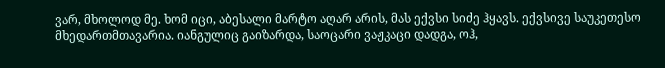ვარ, მხოლოდ მე. ხომ იცი, აბესალი მარტო აღარ არის, მას ექვსი სიძე ჰყავს. ექვსივე საუკეთესო მხედართმთავარია. იანგულიც გაიზარდა, საოცარი ვაჟკაცი დადგა, ოჰ,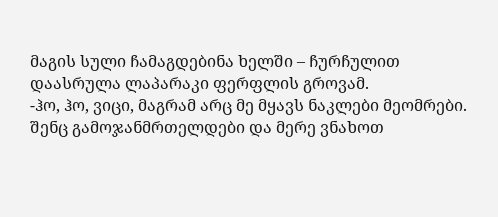მაგის სული ჩამაგდებინა ხელში – ჩურჩულით დაასრულა ლაპარაკი ფერფლის გროვამ.
-ჰო, ჰო, ვიცი, მაგრამ არც მე მყავს ნაკლები მეომრები. შენც გამოჯანმრთელდები და მერე ვნახოთ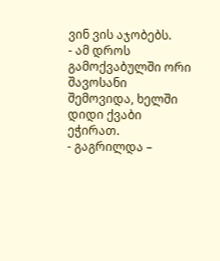ვინ ვის აჯობებს.
- ამ დროს გამოქვაბულში ორი შავოსანი შემოვიდა, ხელში დიდი ქვაბი ეჭირათ.
- გაგრილდა –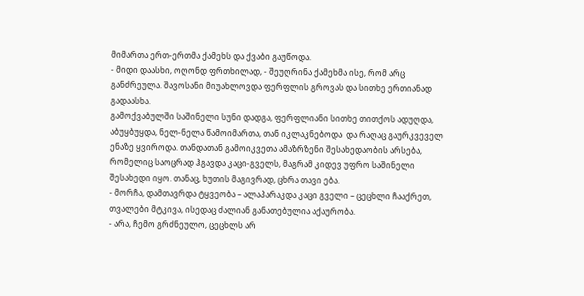მიმართა ერთ-ერთმა ქამეხს და ქვაბი გაუწოდა.
- მიდი დაასხი, ოღონდ ფრთხილად, - შეუღრინა ქამეხმა ისე, რომ არც განძრეულა. შავოსანი მიუახლოვდა ფერფლის გროვას და სითხე ერთიანად გადაასხა.
გამოქვაბულში საშინელი სუნი დადგა, ფერფლიანი სითხე თითქოს ადუღდა, აბუყბუყდა, ნელ-ნელა წამოიმართა, თან იკლაკნებოდა  და რაღაც გაურკვეველ ენაზე ყვიროდა. თანდათან გამოიკვეთა ამაზრზენი შესახედაობის არსება, რომელიც საოცრად ჰგავდა კაცი-გველს, მაგრამ კიდევ უფრო საშინელი შესახედი იყო. თანაც, ხუთის მაგივრად, ცხრა თავი ება.
- მორჩა, დამთავრდა ტყვეობა – ალაპარაკდა კაცი გველი – ცეცხლი ჩააქრეთ, თვალები მტკივა, ისედაც ძალიან განათებულია აქაურობა.
- არა, ჩემო გრძნეულო, ცეცხლს არ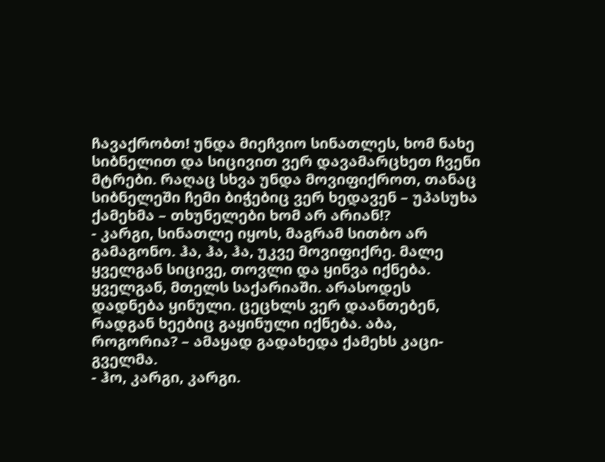ჩავაქრობთ! უნდა მიეჩვიო სინათლეს, ხომ ნახე სიბნელით და სიცივით ვერ დავამარცხეთ ჩვენი მტრები. რაღაც სხვა უნდა მოვიფიქროთ, თანაც სიბნელეში ჩემი ბიჭებიც ვერ ხედავენ – უპასუხა ქამეხმა – თხუნელები ხომ არ არიან!?
- კარგი, სინათლე იყოს, მაგრამ სითბო არ გამაგონო. ჰა, ჰა, ჰა, უკვე მოვიფიქრე. მალე ყველგან სიცივე, თოვლი და ყინვა იქნება. ყველგან, მთელს საქარიაში. არასოდეს დადნება ყინული. ცეცხლს ვერ დაანთებენ, რადგან ხეებიც გაყინული იქნება. აბა, როგორია? – ამაყად გადახედა ქამეხს კაცი-გველმა.
- ჰო, კარგი, კარგი.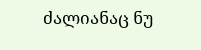ძალიანაც ნუ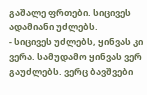გაშალე ფრთები. სიცივეს ადამიანი უძლებს.
- სიცივეს უძლებს, ყინვას კი ვერა. სამუდამო ყინვას ვერ გაუძლებს. ვერც ბავშვები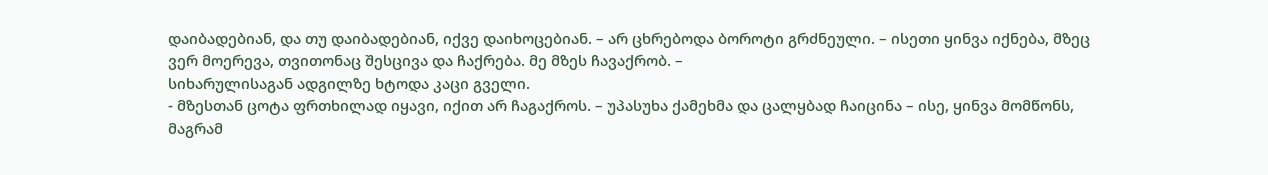დაიბადებიან, და თუ დაიბადებიან, იქვე დაიხოცებიან. – არ ცხრებოდა ბოროტი გრძნეული. – ისეთი ყინვა იქნება, მზეც ვერ მოერევა, თვითონაც შესცივა და ჩაქრება. მე მზეს ჩავაქრობ. –
სიხარულისაგან ადგილზე ხტოდა კაცი გველი.
- მზესთან ცოტა ფრთხილად იყავი, იქით არ ჩაგაქროს. – უპასუხა ქამეხმა და ცალყბად ჩაიცინა – ისე, ყინვა მომწონს, მაგრამ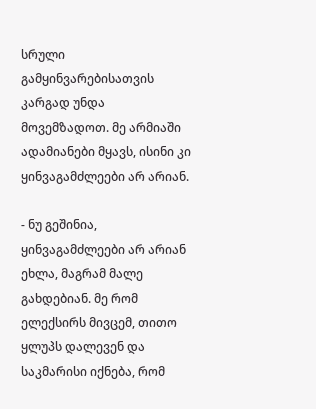სრული გამყინვარებისათვის კარგად უნდა მოვემზადოთ. მე არმიაში ადამიანები მყავს, ისინი კი ყინვაგამძლეები არ არიან.

- ნუ გეშინია, ყინვაგამძლეები არ არიან ეხლა, მაგრამ მალე გახდებიან. მე რომ ელექსირს მივცემ, თითო ყლუპს დალევენ და საკმარისი იქნება, რომ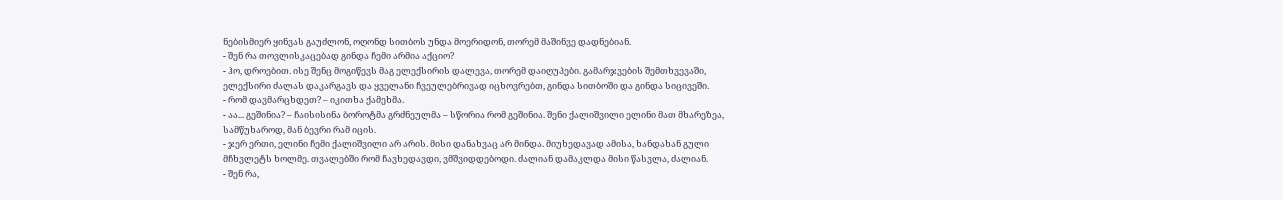ნებისმიერ ყინვას გაუძლონ, ოღონდ სითბოს უნდა მოერიდონ, თორემ მაშინვე დადნებიან.
- შენ რა თოვლისკაცებად გინდა ჩემი არმია აქციო?
- ჰო, დროებით. ისე შენც მოგიწევს მაგ ელექსირის დალევა, თორემ დაიღუპები. გამარჯვების შემთხვევაში, ელექსირი ძალას დაკარგავს და ყველანი ჩვეულებრივად იცხოვრებთ, გინდა სითბოში და გინდა სიცივეში.
- რომ დავმარცხდეთ? – იკითხა ქამეხმა.
- აა... გეშინია? – ჩაისისინა ბოროტმა გრძნეულმა – სწორია რომ გეშინია. შენი ქალიშვილი ელინი მათ მხარეზეა, სამწუხაროდ, მან ბევრი რამ იცის.
- ჯერ ერთი, ელინი ჩემი ქალიშვილი არ არის. მისი დანახვაც არ მინდა. მიუხედავად ამისა, ხანდახან გული მჩხვლეტს ხოლმე. თვალებში რომ ჩავხედავდი, ვმშვიდდებოდი. ძალიან დამაკლდა მისი წასვლა, ძალიან.
- შენ რა,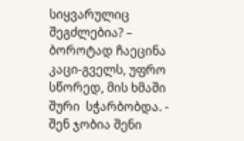სიყვარულიც შეგძლებია? – ბოროტად ჩაეცინა კაცი-გველს, უფრო სწორედ, მის ხმაში შური  სჭარბობდა. - შენ ჯობია შენი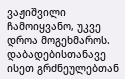ვაჟიშვილი ჩამოიყვანო, უკვე დროა მოგეხმაროს. დაბადებისთანავე ისეთ გრძნეულებთან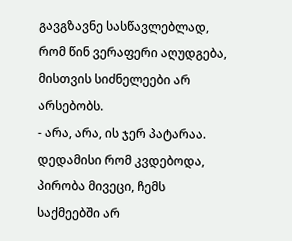გავგზავნე სასწავლებლად, რომ წინ ვერაფერი აღუდგება, მისთვის სიძნელეები არ არსებობს.
- არა, არა, ის ჯერ პატარაა. დედამისი რომ კვდებოდა, პირობა მივეცი, ჩემს საქმეებში არ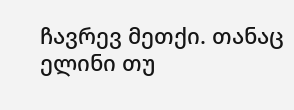ჩავრევ მეთქი. თანაც ელინი თუ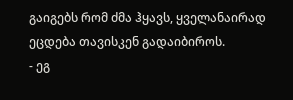გაიგებს რომ ძმა ჰყავს, ყველანაირად ეცდება თავისკენ გადაიბიროს.
- ეგ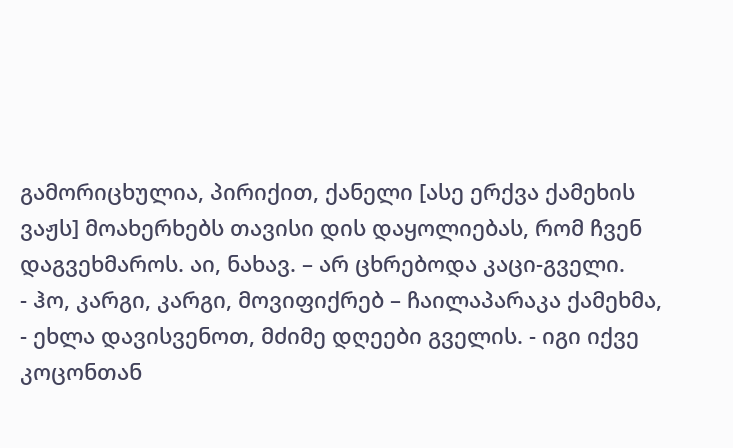გამორიცხულია, პირიქით, ქანელი [ასე ერქვა ქამეხის ვაჟს] მოახერხებს თავისი დის დაყოლიებას, რომ ჩვენ დაგვეხმაროს. აი, ნახავ. – არ ცხრებოდა კაცი-გველი.
- ჰო, კარგი, კარგი, მოვიფიქრებ – ჩაილაპარაკა ქამეხმა, - ეხლა დავისვენოთ, მძიმე დღეები გველის. - იგი იქვე კოცონთან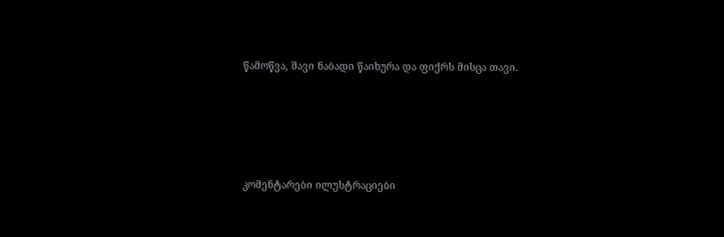წამოწვა, შავი ნაბადი წაიხურა და ფიქრს მისცა თავი.






კომენტარები ილუსტრაციები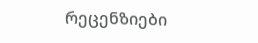რეცენზიები